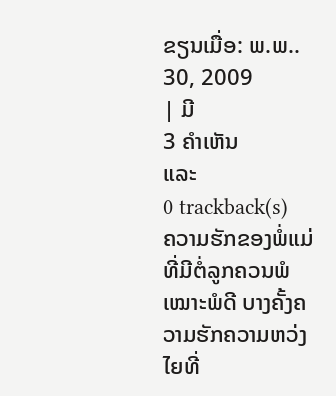ຂຽນເມື່ອ: ພ.ພ.. 30, 2009
| ມີ
3 ຄຳເຫັນ
ແລະ
0 trackback(s)
ຄວາມຮັກຂອງພໍ່ແມ່ທີ່ມີຕໍ່ລູກຄວນພໍເໝາະພໍດີ ບາງຄັ້ງຄວາມຮັກຄວາມຫວ່ງໄຍທີ່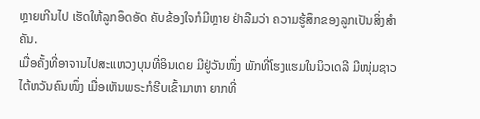ຫຼາຍເກີນໄປ ເຮັດໃຫ້ລູກອຶດອັດ ຄັບຂ້ອງໃຈກໍມີຫຼາຍ ຢ່າລືມວ່າ ຄວາມຮູ້ສຶກຂອງລູກເປັນສິ່ງສຳຄັນ.
ເມື່ອຄັ້ງທີ່ອາຈານໄປສະແຫວງບຸນທີ່ອິນເດຍ ມີຢູ່ວັນໜຶ່ງ ພັກທີ່ໂຮງແຮມໃນນິວເດລີ ມີໜຸ່ມຊາວໄຕ້ຫວັນຄົນໜຶ່ງ ເມື່ອເຫັນພຣະກໍຮີບເຂົ້າມາຫາ ຍາກທີ່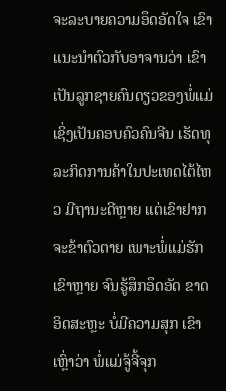ຈະລະບາຍຄວາມອຶດອັດໃຈ ເຂົາແນະນຳຕົວກັບອາຈານວ່າ ເຂົາເປັນລູກຊາຍຄົນດຽວຂອງພໍ່ແມ່ ເຊິ່ງເປັນຄອບຄົວຄົນຈີນ ເຮັດທຸລະກິດການຄ້າໃນປະເທດໄຕ້ໄຫວ ມີຖານະດີຫຼາຍ ແຕ່ເຂົາຢາກຈະຂ້າຕົວຕາຍ ເພາະພໍ່ແມ່ຮັກເຂົາຫຼາຍ ຈົນຮູ້ສຶກອຶດອັດ ຂາດອິດສະຫຼະ ບໍ່ມີຄວາມສຸກ ເຂົາເຫຼົ່າວ່າ ພໍ່ແມ່ຈູ້ຈີ້ຈຸກ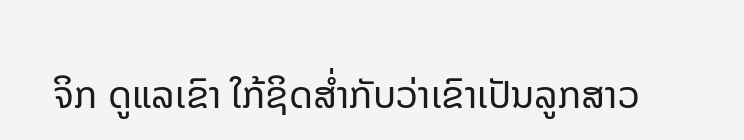ຈິກ ດູແລເຂົາ ໃກ້ຊິດສ່ຳກັບວ່າເຂົາເປັນລູກສາວ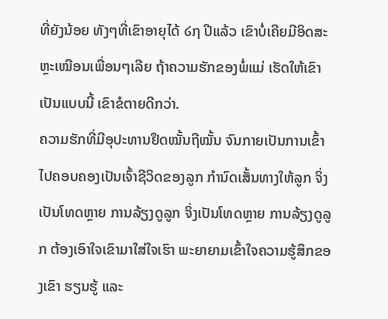ທີ່ຍັງນ້ອຍ ທັງໆທີ່ເຂົາອາຍຸໄດ້ ໒໗ ປີແລ້ວ ເຂົາບໍ່ເຄີຍມີອິດສະຫຼະເໝືອນເພື່ອນໆເລີຍ ຖ້າຄວາມຮັກຂອງພໍ່ແມ່ ເຮັດໃຫ້ເຂົາເປັນແບບນີ້ ເຂົາຂໍຕາຍດີກວ່າ.
ຄວາມຮັກທີ່ມີອຸປະທານຢຶດໝັ້ນຖືໝັ້ນ ຈົນກາຍເປັນການເຂົ້າໄປຄອບຄອງເປັນເຈົ້າຊີວິດຂອງລູກ ກຳນົດເສັ້ນທາງໃຫ້ລູກ ຈິ່ງເປັນໂທດຫຼາຍ ການລ້ຽງດູລູກ ຈິ່ງເປັນໂທດຫຼາຍ ການລ້ຽງດູລູກ ຕ້ອງເອົາໃຈເຂົາມາໃສ່ໃຈເຮົາ ພະຍາຍາມເຂົ້າໃຈຄວາມຮູ້ສຶກຂອງເຂົາ ຮຽນຮູ້ ແລະ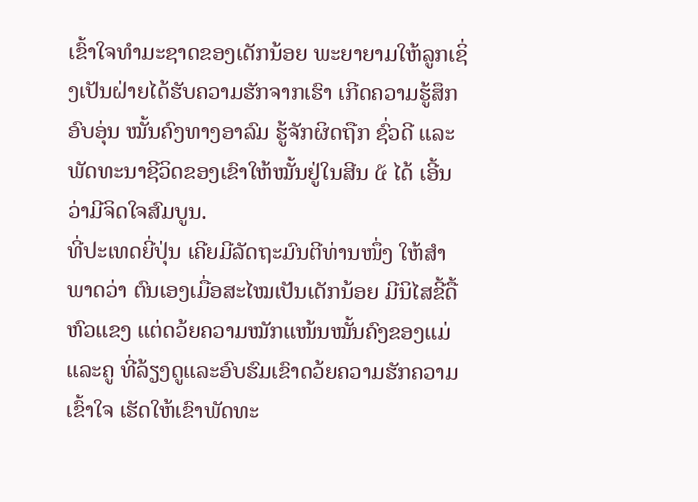ເຂົ້າໃຈທຳມະຊາດຂອງເດັກນ້ອຍ ພະຍາຍາມໃຫ້ລູກເຊິ່ງເປັນຝ່າຍໄດ້ຮັບຄວາມຮັກຈາກເຮົາ ເກີດຄວາມຮູ້ສຶກອົບອຸ່ນ ໝັ້ນຄົງທາງອາລົມ ຮູ້ຈັກຜິດຖືກ ຊົ່ວດີ ແລະພັດທະນາຊີວິດຂອງເຂົາໃຫ້ໝັ້ນຢູ່ໃນສີນ ໕ ໄດ້ ເອີ້ນວ່າມີຈິດໃຈສົມບູນ.
ທີ່ປະເທດຍີ່ປຸ່ນ ເຄີຍມີລັດຖະມົນຕີທ່ານໜຶ່ງ ໃຫ້ສຳພາດວ່າ ຕົນເອງເມື່ອສະໄໝເປັນເດັກນ້ອຍ ມີນິໄສຂີ້ດື້ ຫົວແຂງ ແຕ່ດວ້ຍຄວາມໝັກແໜ້ນໝັ້ນຄົງຂອງແມ່ແລະຄູ ທີ່ລ້ຽງດູແລະອົບຮົມເຂົາດວ້ຍຄວາມຮັກຄວາມເຂົ້າໃຈ ເຮັດໃຫ້ເຂົາພັດທະ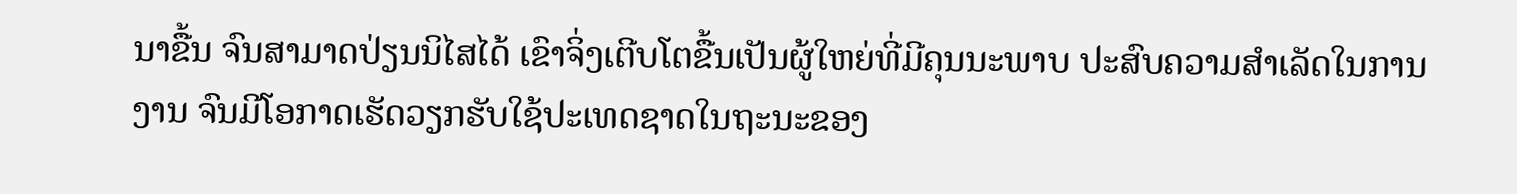ນາຂື້ນ ຈົນສາມາດປ່ຽນນິໄສໄດ້ ເຂົາຈິ່ງເຕີບໂຕຂື້ນເປັນຜູ້ໃຫຍ່ທີ່ມີຄຸນນະພາບ ປະສົບຄວາມສຳເລັດໃນການງານ ຈົນມີໂອກາດເຮັດວຽກຮັບໃຊ້ປະເທດຊາດໃນຖະນະຂອງ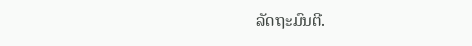ລັດຖະມົນຕີ.